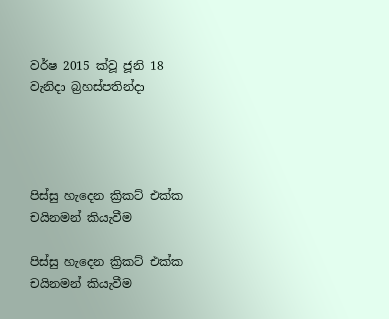වර්ෂ 2015 ක්වූ ජූනි 18 වැනිදා බ්‍රහස්පතින්දා




පිස්සු හැදෙන ක්‍රිකට් එක්ක චයිනමන් කියැවීම

පිස්සු හැදෙන ක්‍රිකට් එක්ක චයිනමන් කියැවීම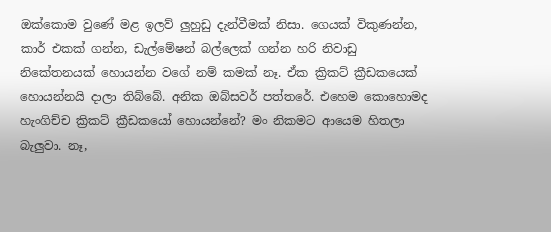ඔක්කොම වුණේ මළ ඉලව් ලුහුඩු දැන්වීමක් නිසා. ගෙයක් විකුණන්න, කාර් එකක් ගන්න, ඩැල්මේෂන් බල්ලෙක් ගන්න හරි නිවාඩු නිකේතනයක් හොයන්න වගේ නම් කමක් නෑ. ඒක ක්‍රිකට් ක්‍රීඩකයෙක් හොයන්නයි දාලා තිබ්බේ. අනික ඔබ්සවර් පත්තරේ. එහෙම කොහොමද හැංගිච්ච ක්‍රිකට් ක්‍රීඩකයෝ හොයන්නේ? මං නිකමට ආයෙම හිතලා බැලුවා. නෑ,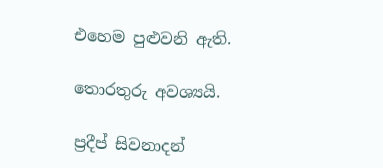එහෙම පුළුවනි ඇති.

තොරතුරු අවශ්‍යයි.

ප්‍රදීප් සිවනාදන්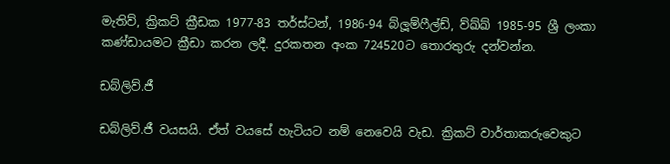මැතිව්, ක්‍රිකට් ක්‍රීඩක 1977-83 තර්ස්ටන්, 1986-94 බ්ලූම්ෆීල්ඩ්, ව්ඛ්ඛ් 1985-95 ශ්‍රී ලංකා කණ්ඩායමට ක්‍රීඩා කරන ලදී. දුරකතන අංක 724520ට තොරතුරු දන්වන්න.

ඩබ්ලිව්.ජී

ඩබ්ලිව්.ජී වයසයි. ඒත් වයසේ හැටියට නම් නෙවෙයි වැඩ. ක්‍රිකට් වාර්තාකරුවෙකුට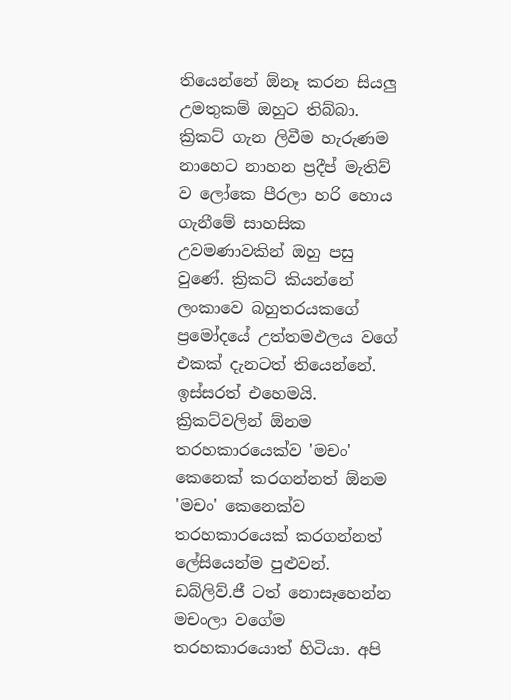තියෙන්නේ ඕනෑ කරන සියලු උමතුකම් ඔහුට තිබ්බා. ක්‍රිකට් ගැන ලිවීම හැරුණම නාහෙට නාහන ප්‍රදීප් මැතිව් ව ලෝකෙ පීරලා හරි හොය ගැනීමේ සාහසික උවමණාවකින් ඔහු පසු වුණේ. ක්‍රිකට් කියන්නේ ලංකාවෙ බහුතරයකගේ ප්‍රමෝදයේ උත්තමඵලය වගේ එකක් දැනටත් තියෙන්නේ. ඉස්සරත් එහෙමයි. ක්‍රිකට්වලින් ඕනම තරහකාරයෙක්ව 'මචං' කෙනෙක් කරගන්නත් ඕනම 'මචං' කෙනෙක්ව තරහකාරයෙක් කරගන්නත් ලේසියෙන්ම පුළුවන්. ඩබ්ලිව්.ජී ටත් නොසෑහෙන්න මචංලා වගේම තරහකාරයොත් හිටියා. අපි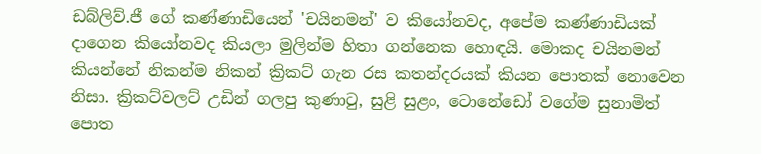ඩබ්ලිව්.ජී ගේ කණ්ණාඩියෙන් 'චයිනමන්' ව කියෝනවද, අපේම කණ්ණාඩියක් දාගෙන කියෝනවද කියලා මුලින්ම හිතා ගන්නෙක හොඳයි. මොකද චයිනමන් කියන්නේ නිකන්ම නිකන් ක්‍රිකට් ගැන රස කතන්දරයක් කියන පොතක් නොවෙන නිසා. ක්‍රිකට්වලට් උඩින් ගලපු කුණාටු, සුළි සුළං, ටොනේඩෝ වගේම සුනාමිත් පොත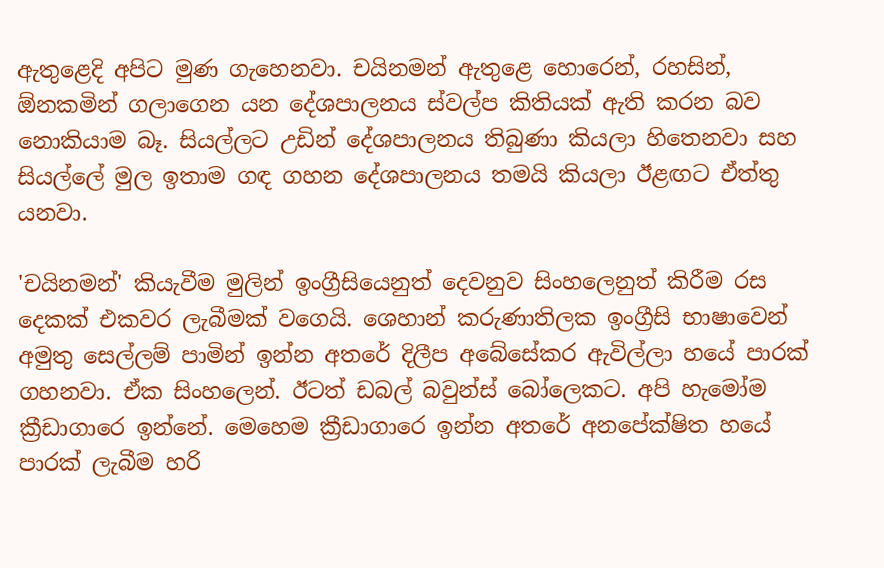ඇතුළෙදි අපිට මුණ ගැහෙනවා. චයිනමන් ඇතුළෙ හොරෙන්, රහසින්, ඕනකමින් ගලාගෙන යන දේශපාලනය ස්වල්ප කිතියක් ඇති කරන බව නොකියාම බෑ. සියල්ලට උඩින් දේශපාලනය තිබුණා කියලා හිතෙනවා සහ සියල්ලේ මුල ඉතාම ගඳ ගහන දේශපාලනය තමයි කියලා ඊළඟට ඒත්තු යනවා.

'චයිනමන්' කියැවීම මුලින් ඉංග්‍රීසියෙනුත් දෙවනුව සිංහලෙනුත් කිරීම රස දෙකක් එකවර ලැබීමක් වගෙයි. ශෙහාන් කරුණාතිලක ඉංග්‍රීසි භාෂාවෙන් අමුතු සෙල්ලම් පාමින් ඉන්න අතරේ දිලීප අබේසේකර ඇවිල්ලා හයේ පාරක් ගහනවා. ඒක සිංහලෙන්. ඊටත් ඩබල් බවුන්ස් බෝලෙකට. අපි හැමෝම ක්‍රීඩාගාරෙ ඉන්නේ. මෙහෙම ක්‍රීඩාගාරෙ ඉන්න අතරේ අනපේක්ෂිත හයේ පාරක් ලැබීම හරි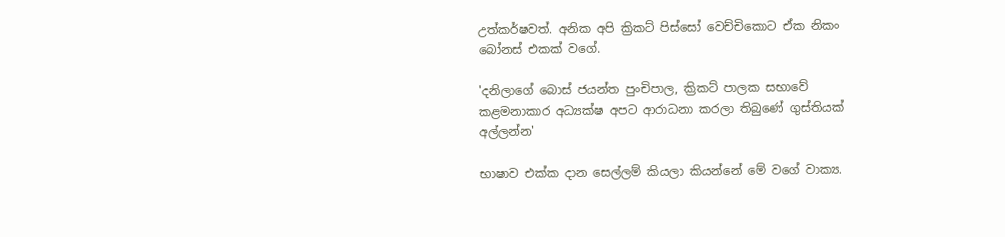උත්කර්ෂවත්. අනික අපි ක්‍රිකට් පිස්සෝ වෙච්චිකොට ඒක නිකං බෝනස් එකක් වගේ.

'දනිලාගේ බොස් ජයන්ත පුංචිපාල, ක්‍රිකට් පාලක සභාවේ කළමනාකාර අධ්‍යක්ෂ අපට ආරාධනා කරලා තිබුණේ ගුස්තියක් අල්ලන්න'

භාෂාව එක්ක දාන සෙල්ලම් කියලා කියන්නේ මේ වගේ වාක්‍ය.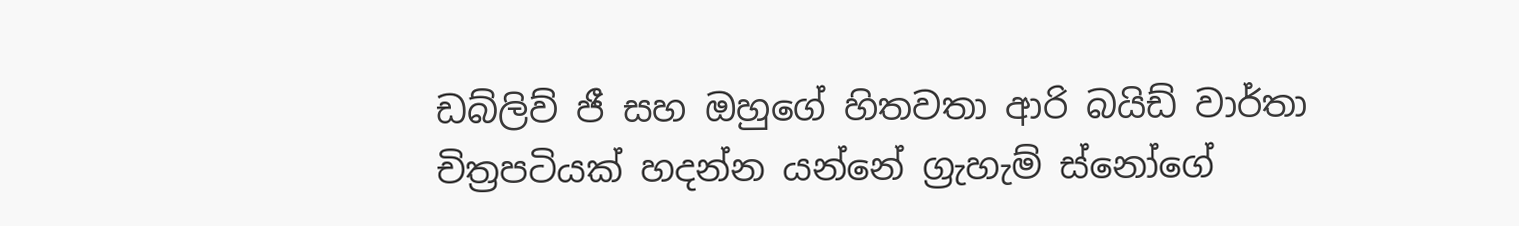ඩබ්ලිව් ජී සහ ඔහුගේ හිතවතා ආරි බයිඩ් වාර්තා චිත්‍රපටියක් හදන්න යන්නේ ග්‍රැහැම් ස්නෝගේ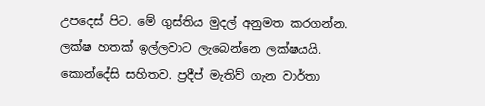උපදෙස් පිට. මේ ගුස්තිය මුදල් අනුමත කරගන්න. ලක්ෂ හතක් ඉල්ලවාට ලැබෙන්නෙ ලක්ෂයයි. කොන්දේසි සහිතව. ප්‍රදීප් මැතිව් ගැන වාර්තා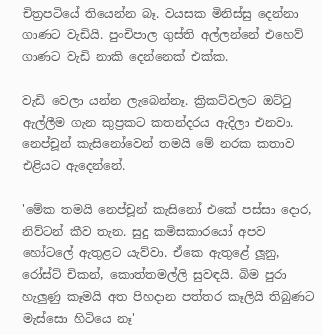චිත්‍රපටියේ තියෙන්න බෑ. වයසක මිනිස්සු දෙන්නා ගාණට වැඩියි. පුංචිපාල ගුස්ති අල්ලන්නේ එහෙව් ගාණට වැඩි නාකි දෙන්නෙක් එක්ක.

වැඩි වෙලා යන්න ලැබෙන්නෑ. ක්‍රිකට්වලට ඔට්ටු ඇල්ලීම ගැන කුප්‍රකට කතන්දරය ඇදිලා එනවා. නෙප්චූන් කැසිනෝවෙන් තමයි මේ නරක කතාව එළියට ඇදෙන්නේ.

'මේක තමයි නෙප්චූන් කැසිනෝ එකේ පස්සා දොර, නිව්ටන් කීව තැන. සුදු කමිසකාරයෝ අපව හෝටලේ ඇතුළට යැව්වා. ඒකෙ ඇතුළේ ලූනු, රෝස්ට් චිකන්, කොත්තමල්ලි සුවඳයි. බිම පුරා හැලුණු කෑමයි අත පිහදාන පත්තර කෑලියි තිබුණට මැස්සො හිටියෙ නෑ'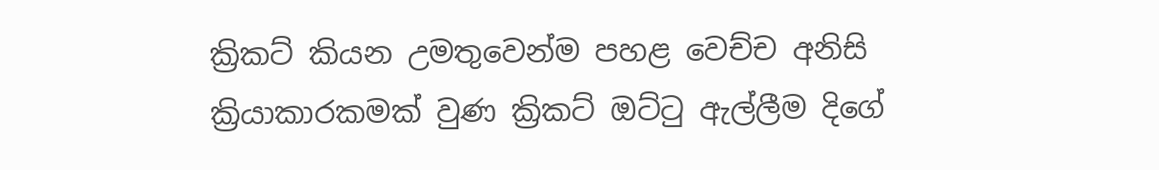ක්‍රිකට් කියන උමතුවෙන්ම පහළ වෙච්ච අනිසි ක්‍රියාකාරකමක් වුණ ක්‍රිකට් ඔට්ටු ඇල්ලීම දිගේ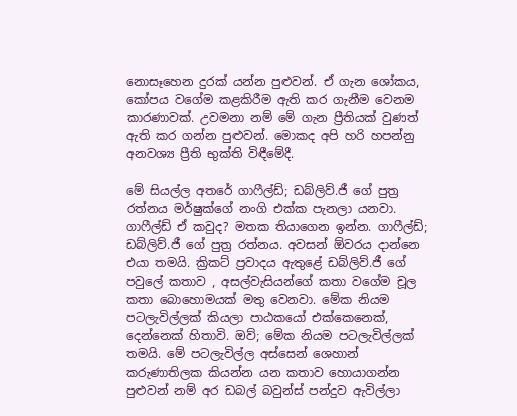නොසෑහෙන දුරක් යන්න පුළුවන්. ඒ ගැන ශෝකය, කෝපය වගේම කළකිරීම ඇති කර ගැනීම වෙනම කාරණාවක්. උවමනා නම් මේ ගැන ප්‍රීතියක් වුණත් ඇති කර ගන්න පුළුවන්. මොකද අපි හරි හපන්නු අනවශ්‍ය ප්‍රීති භුක්ති විඳීමේදී.

මේ සියල්ල අතරේ ගාෆීල්ඩ්; ඩබ්ලිව්.ජී ගේ පුත්‍ර රත්නය මර්ෂුක්ගේ නංගි එක්ක පැනලා යනවා. ගාෆීල්ඩ් ඒ කවුද? මතක තියාගෙන ඉන්න. ගාෆීල්ඩ්; ඩබ්ලිව්.ජී ගේ පුත්‍ර රත්නය. අවසන් ඕවරය දාන්නෙ එයා තමයි. ක්‍රිකට් ප්‍රවාදය ඇතුළේ ඩබ්ලිව්.ජී ගේ පවුලේ කතාව , අසල්වැසියන්ගේ කතා වගේම චූල කතා බොහොමයක් මතු වෙනවා. මේක නියම පටලැවිල්ලක් කියලා පාඨකයෝ එක්කෙනෙක්, දෙන්නෙක් හිතාවි. ඔව්; මේක නියම පටලැවිල්ලක් තමයි. මේ පටලැවිල්ල අස්සෙන් ශෙහාන් කරුණාතිලක කියන්න යන කතාව හොයාගන්න පුළුවන් නම් අර ඩබල් බවුන්ස් පන්දුව ඇවිල්ලා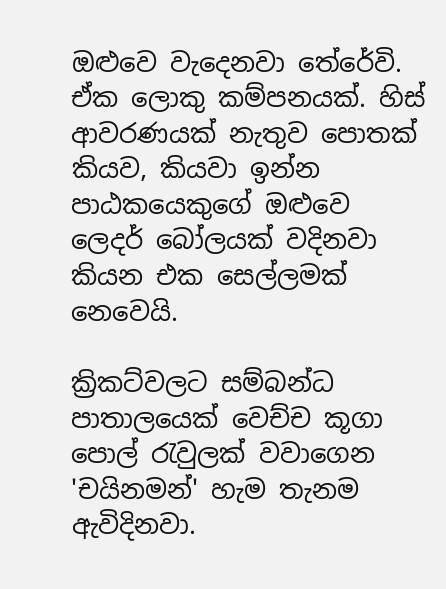ඔළුවෙ වැදෙනවා තේරේවි. ඒක ලොකු කම්පනයක්. හිස් ආවරණයක් නැතුව පොතක් කියව, කියවා ඉන්න පාඨකයෙකුගේ ඔළුවෙ ලෙදර් බෝලයක් වදිනවා කියන එක සෙල්ලමක් නෙවෙයි.

ක්‍රිකට්වලට සම්බන්ධ පාතාලයෙක් වෙච්ච කූගා පොල් රැවුලක් වවාගෙන 'චයිනමන්' හැම තැනම ඇවිදිනවා.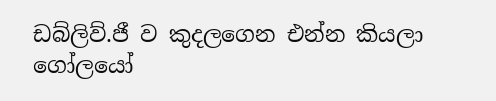ඩබ්ලිව්.ජී ව කුදලගෙන එන්න කියලා ගෝලයෝ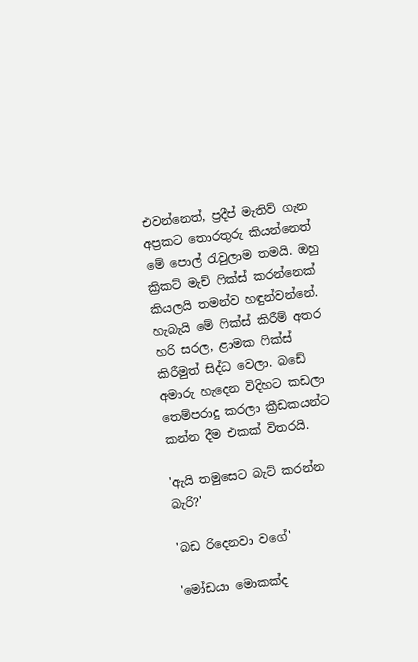එවන්නෙත්, ප්‍රදීප් මැතිව් ගැන අප්‍රකට තොරතුරු කියන්නෙත් මේ පොල් රැවුලාම තමයි. ඔහු ක්‍රිකට් මැච් ෆික්ස් කරන්නෙක් කියලයි තමන්ව හඳුන්වන්නේ. හැබැයි මේ ෆික්ස් කිරීම් අතර හරි සරල, ළාමක ෆික්ස් කිරීමුත් සිද්ධ වෙලා. බඩේ අමාරු හැදෙන විදිහට කඩලා තෙම්පරාදු කරලා ක්‍රීඩකයන්ට කන්න දීම එකක් විතරයි.

'ඇයි තමුසෙට බැට් කරන්න බැරි?'

'බඩ රිදෙනවා වගේ'

'මෝඩයා මොකක්ද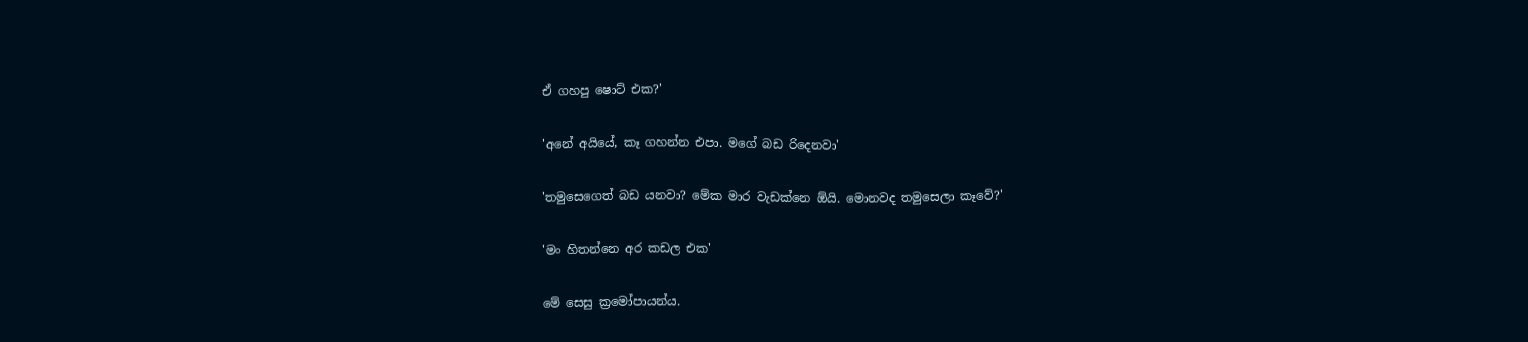ඒ ගහපු ෂොට් එක?'

'අනේ අයියේ, කෑ ගහන්න එපා. මගේ බඩ රිදෙනවා'

'තමුසෙගෙත් බඩ යනවා? මේක මාර වැඩක්නෙ ඕයි. මොනවද තමුසෙලා කෑවේ?'

'මං හිතන්නෙ අර කඩල එක'

මේ සෙසු ක්‍රමෝපායන්ය.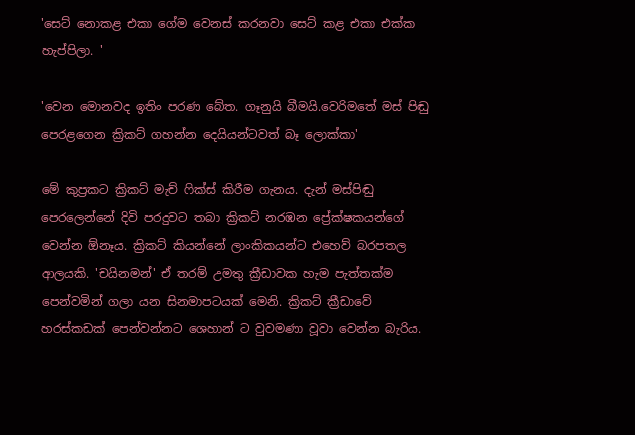'සෙට් නොකළ එකා ගේම වෙනස් කරනවා සෙට් කළ එකා එක්ක හැප්පිලා. '

'වෙන මොනවද ඉතිං පරණ බේත. ගෑනුයි බීමයි.වෙරිමතේ මස් පිඬු පෙරළගෙන ක්‍රිකට් ගහන්න දෙයියන්ටවත් බෑ ලොක්කා'

මේ කුප්‍රකට ක්‍රිකට් මැච් ෆික්ස් කිරීම ගැනය. දැන් මස්පිඬු පෙරලෙන්නේ දිවි පරදුවට තබා ක්‍රිකට් නරඹන ප්‍රේක්ෂකයන්ගේ වෙන්න ඕනෑය. ක්‍රිකට් කියන්නේ ලාංකිකයන්ට එහෙව් බරපතල ආලයකි. 'චයිනමන්' ඒ තරම් උමතු ක්‍රීඩාවක හැම පැත්තක්ම පෙන්වමින් ගලා යන සිනමාපටයක් මෙනි. ක්‍රිකට් ක්‍රීඩාවේ හරස්කඩක් පෙන්වන්නට ශෙහාන් ට වුවමණා වූවා වෙන්න බැරිය.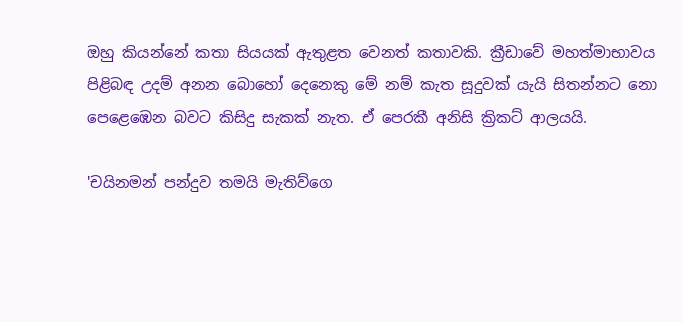ඔහු කියන්නේ කතා සියයක් ඇතුළත වෙනත් කතාවකි. ක්‍රීඩාවේ මහත්මාභාවය පිළිබඳ උදම් අනන බොහෝ දෙනෙකු මේ නම් කැත සූදුවක් යැයි සිතන්නට නො පෙළෙඹෙන බවට කිසිදු සැකක් නැත. ඒ පෙරකී අනිසි ක්‍රිකට් ආලයයි.

'චයිනමන් පන්දුව තමයි මැතිව්ගෙ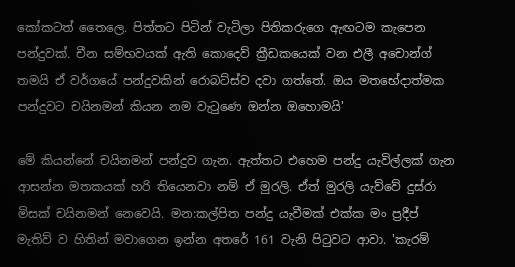කෝකටත් තෛලෙ. පිත්තට පිටින් වැටිලා පිතිකරුගෙ ඇඟටම කැපෙන පන්දුවක්. චීන සම්භවයක් ඇති කොදෙව් ක්‍රීඩකයෙක් වන එලී අචොන්ග් තමයි ඒ වර්ගයේ පන්දුවකින් රොබට්ස්ව දවා ගත්තේ. ඔය මතභේදාත්මක පන්දුවට චයිනමන් කියන නම වැටුණෙ ඔන්න ඔහොමයි'

මේ කියන්නේ චයිනමන් පන්දුව ගැන. ඇත්තට එහෙම පන්දු යැවිල්ලක් ගැන ආසන්න මතකයක් හරි තියෙනවා නම් ඒ මුරලි. ඒත් මුරලි යැව්වේ දුස්රා මිසක් චයිනමන් නෙවෙයි. මන:කල්පිත පන්දු යැවීමක් එක්ක මං ප්‍රදීප් මැතිව් ව හිතින් මවාගෙන ඉන්න අතරේ 161 වැනි පිටුවට ආවා. 'කැරම්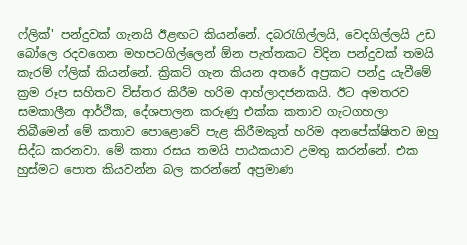ෆ්ලික්' පන්දුවක් ගැනයි ඊළඟට කියන්නේ. දබරැගිල්ලයි, වෙදගිල්ලයි උඩ බෝලෙ රදවගෙන මහපටගිල්ලෙන් ඕන පැත්තකට විදින පන්දුවක් තමයි කැරම් ෆ්ලික් කියන්නේ. ක්‍රිකට් ගැන කියන අතරේ අප්‍රකට පන්දු යැවීමේ ක්‍රම රූප සහිතව විස්තර කිරීම හරිම ආහ්ලාදජනකයි. ඊට අමතරව සමකාලීන ආර්ථික, දේශපාලන කරුණු එක්ක කතාව ගැටගහලා තිබීමෙන් මේ කතාව පොළොවේ පැළ කිරීමකුත් හරිම අනපේක්ෂිතව ඔහු සිද්ධ කරනවා. මේ කතා රසය තමයි පාඨකයාව උමතු කරන්නේ. එක හුස්මට පොත කියවන්න බල කරන්නේ අප්‍රමාණ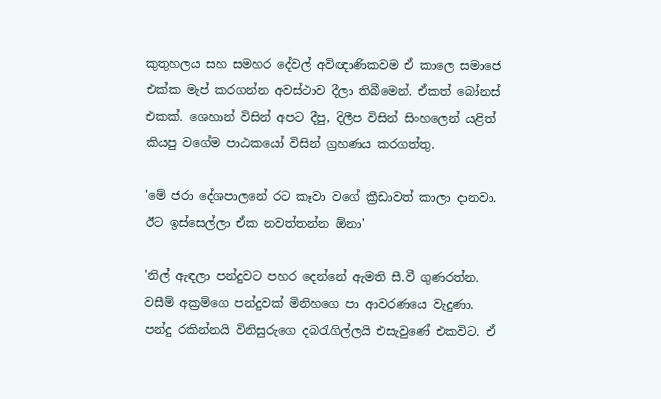කුතුහලය සහ සමහර දේවල් අවිඥාණිකවම ඒ කාලෙ සමාජෙ එක්ක මැප් කරගන්න අවස්ථාව දීලා තිබීමෙන්. ඒකත් බෝනස් එකක්. ශෙහාන් විසින් අපට දීපු, දිලීප විසින් සිංහලෙන් යළිත් කියපු වගේම පාඨකයෝ විසින් ග්‍රහණය කරගත්තු.

'මේ ජරා දේශපාලනේ රට කෑවා වගේ ක්‍රීඩාවත් කාලා දානවා. ඊට ඉස්සෙල්ලා ඒක නවත්තන්න ඕනා'

'නිල් ඇඳලා පන්දුවට පහර දෙන්නේ ඇමති සී.වී ගුණරත්න. වසීම් අක්‍රම්ගෙ පන්දුවක් මිනිහගෙ පා ආවරණයෙ වැදුණා. පන්දු රකින්නයි විනිසුරුගෙ දබරැගිල්ලයි එසැවුණේ එකවිට. ඒ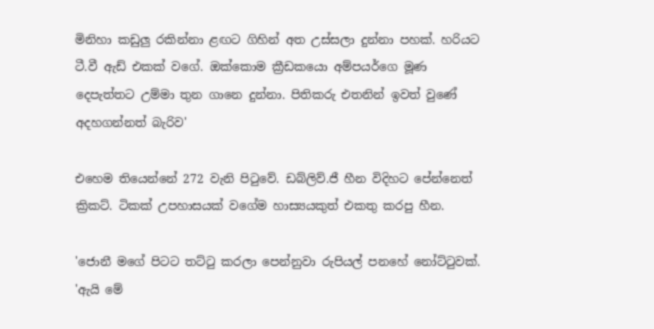මිනිහා කඩුලු රකින්නා ළඟට ගිහින් අත උස්සලා දුන්නා පහක්. හරියට ටී.වී ඇඩ් එකක් වගේ. ඔක්කොම ක්‍රීඩකයො අම්පයර්ගෙ මූණ දෙපැත්තට උම්මා තුන ගානෙ දුන්නා. පිතිකරු එතනින් ඉවත් වුණේ අදහගන්නත් බැරිව'

එහෙම තියෙන්නේ 272 වැනි පිටුවේ. ඩබ්ලිව්.ජී හීන විදිහට පේන්නෙත් ක්‍රිකට්. ටිකක් උපහාසයක් වගේම හාස්‍යයකුත් එකතු කරපු හීන.

'ජොනී මගේ පිටට තට්ටු කරලා පෙන්නුවා රුපියල් පනහේ නෝට්ටුවක්. 'ඇයි මේ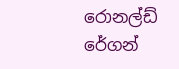රොනල්ඩ් රේගන්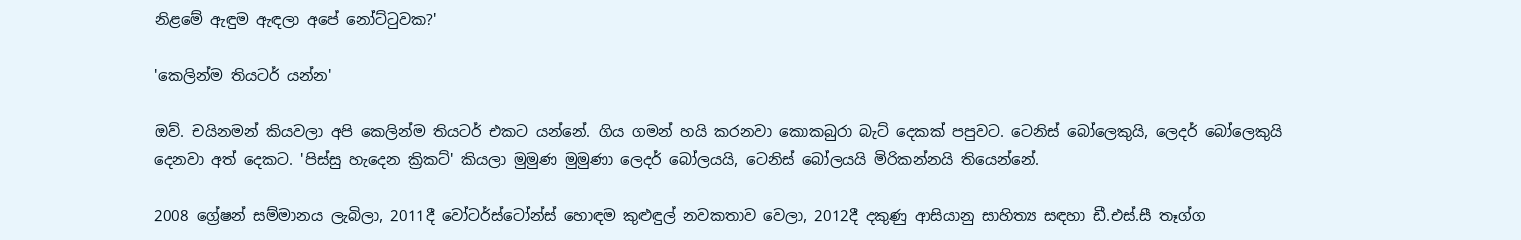නිළමේ ඇඳුම ඇඳලා අපේ නෝට්ටුවක?'

'කෙලින්ම තියටර් යන්න'

ඔව්. චයිනමන් කියවලා අපි කෙලින්ම තියටර් එකට යන්නේ. ගිය ගමන් හයි කරනවා කොකබුරා බැට් දෙකක් පපුවට. ටෙනිස් බෝලෙකුයි, ලෙදර් බෝලෙකුයි දෙනවා අත් දෙකට. 'පිස්සු හැදෙන ක්‍රිකට්' කියලා මුමුණ මුමුණා ලෙදර් බෝලයයි, ටෙනිස් බෝලයයි මිරිකන්නයි තියෙන්නේ.

2008 ග්‍රේෂන් සම්මානය ලැබිලා, 2011දී වෝටර්ස්ටෝන්ස් හොඳම කුළුඳුල් නවකතාව වෙලා, 2012දී දකුණු ආසියානු සාහිත්‍ය සඳහා ඩී.එස්.සී තෑග්ග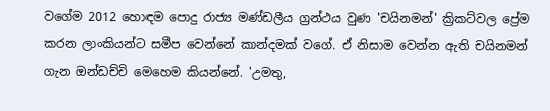වගේම 2012 හොඳම පොදු රාජ්‍ය මණ්ඩලීය ග්‍රන්ථය වුණ 'චයිනමන්' ක්‍රිකට්වල ප්‍රේම කරන ලාංකියන්ට සමීප වෙන්නේ කාන්දමක් වගේ. ඒ නිසාම වෙන්න ඇති චයිනමන් ගැන ඔන්ඩච්චි මෙහෙම කියන්නේ. 'උමතු,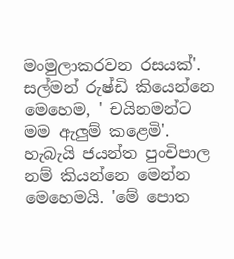මංමුලාකරවන රසයක්'. සල්මන් රුෂ්ඩි කියෙන්නෙ මෙහෙම, ' චයිනමන්ට මම ඇලුම් කළෙමි'. හැබැයි ජයන්ත පුංචිපාල නම් කියන්නෙ මෙන්න මෙහෙමයි. 'මේ පොත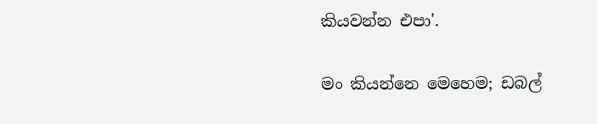කියවන්න එපා'.

මං කියන්නෙ මෙහෙම; ඩබල්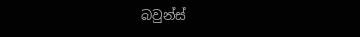බවුන්ස්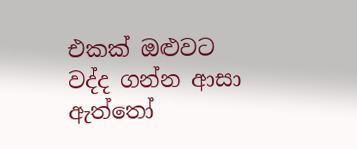එකක් ඔළුවට වද්ද ගන්න ආසා ඇත්තෝ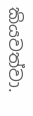කියවත්වා.